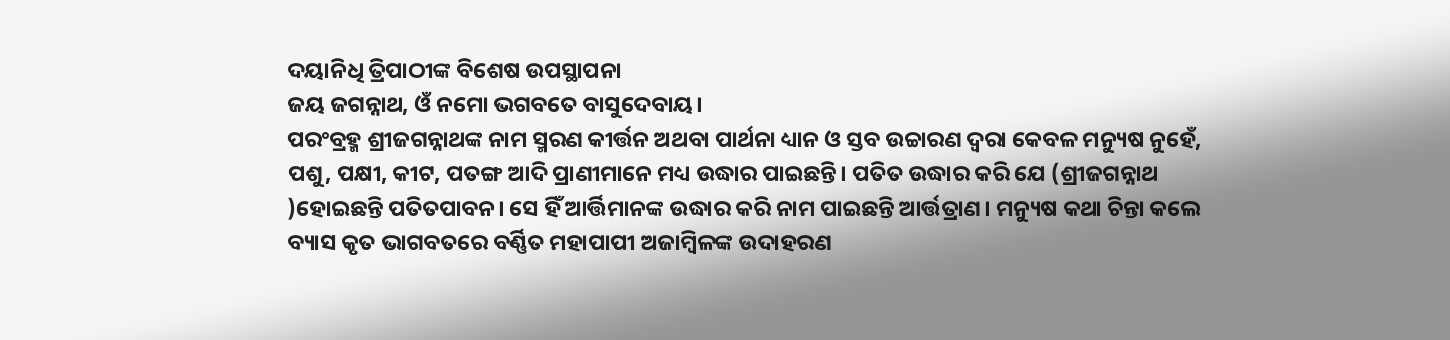ଦୟାନିଧି ତ୍ରିପାଠୀଙ୍କ ବିଶେଷ ଉପସ୍ଥାପନା
ଜୟ ଜଗନ୍ନାଥ, ଓଁ ନମୋ ଭଗବତେ ବାସୁଦେବାୟ।
ପରଂବ୍ରହ୍ମ ଶ୍ରୀଜଗନ୍ନାଥଙ୍କ ନାମ ସ୍ମରଣ କୀର୍ତ୍ତନ ଅଥବା ପାର୍ଥନା ଧ୍ୟାନ ଓ ସ୍ତବ ଉଚ୍ଚାରଣ ଦ୍ୱରା କେବଳ ମନ୍ୟୁଷ ନୁହେଁ, ପଶୁ, ପକ୍ଷୀ, କୀଟ, ପତଙ୍ଗ ଆଦି ପ୍ରାଣୀମାନେ ମଧ୍ୟ ଉଦ୍ଧାର ପାଇଛନ୍ତି। ପତିତ ଉଦ୍ଧାର କରି ଯେ (ଶ୍ରୀଜଗନ୍ନାଥ )ହୋଇଛନ୍ତି ପତିତପାବନ। ସେ ହିଁ ଆର୍ତ୍ତିମାନଙ୍କ ଉଦ୍ଧାର କରି ନାମ ପାଇଛନ୍ତି ଆର୍ତ୍ତତ୍ରାଣ। ମନ୍ୟୁଷ କଥା ଚିନ୍ତା କଲେ ବ୍ୟାସ କୃତ ଭାଗବତରେ ବର୍ଣ୍ଣିତ ମହାପାପୀ ଅଜାମ୍ବିଳଙ୍କ ଉଦାହରଣ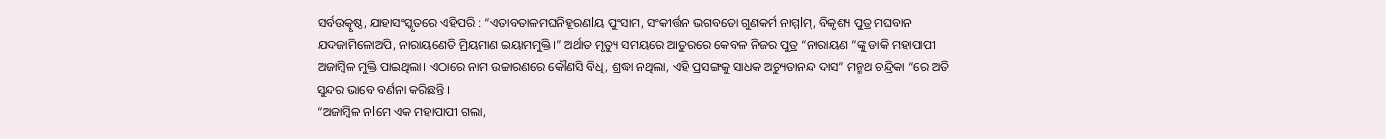ସର୍ବଉତ୍କୃଷ୍ଠ, ଯାହାସଂସ୍କୃତରେ ଏହିପରି : “ଏତାବତାଳମଘନିହୂରଣlୟ ପୁଂସାମ, ସଂକୀର୍ତ୍ତନ ଭଗବତୋ ଗୁଣକର୍ମ ନାମ୍ମlମ୍, ବିକୃଶ୍ୟ ପୁତ୍ର ମଘବାନ ଯଦଜାମିଳୋଅପି, ନାରାୟଣେତି ମ୍ରିୟମାଣ ଇୟାମମୁକ୍ତି।” ଅର୍ଥାତ ମୃତ୍ୟୁ ସମୟରେ ଆତୁରରେ କେବଳ ନିଜର ପୁତ୍ର “ନାରାୟଣ “ଙ୍କୁ ଡାକି ମହାପାପୀ ଅଜାମ୍ବିଳ ମୁକ୍ତି ପାଇଥିଲା। ଏଠାରେ ନାମ ଉଚ୍ଚାରଣରେ କୌଣସି ବିଧି, ଶ୍ରଦ୍ଧା ନଥିଲା, ଏହି ପ୍ରସଙ୍ଗକୁ ସାଧକ ଅଚ୍ୟୁତାନନ୍ଦ ଦାସ” ମନ୍ମଥ ଚନ୍ଦ୍ରିକା “ରେ ଅତି ସୁନ୍ଦର ଭାବେ ବର୍ଣନା କରିଛନ୍ତି ।
“ଅଜାମ୍ବିଳ ନlମେ ଏକ ମହାପାପୀ ଗଲା,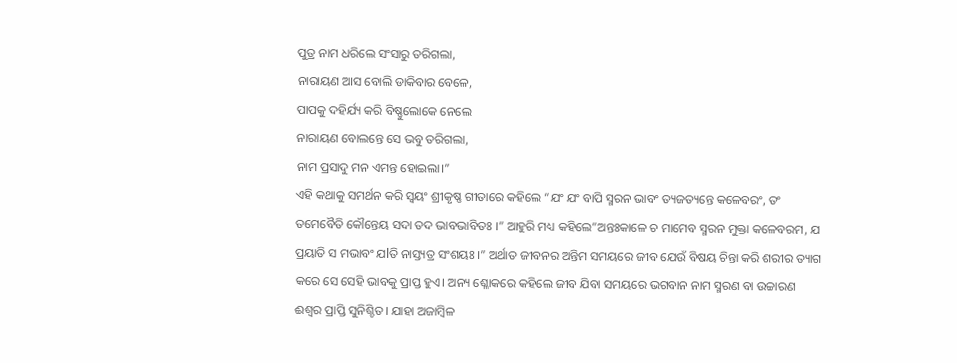ପୁତ୍ର ନାମ ଧରିଲେ ସଂସାରୁ ତରିଗଲା,
ନାରାୟଣ ଆସ ବୋଲି ଡାକିବାର ବେଳେ,
ପାପକୁ ଦହିର୍ଯ୍ୟ କରି ବିଷ୍ଣୁଲୋକେ ନେଲେ
ନାରାୟଣ ବୋଲନ୍ତେ ସେ ଭବୁ ତରିଗଲା,
ନାମ ପ୍ରସାଦୁ ମନ ଏମନ୍ତ ହୋଇଲା।”
ଏହି କଥାକୁ ସମର୍ଥନ କରି ସ୍ୱୟଂ ଶ୍ରୀକୃଷ୍ଣ ଗୀତାରେ କହିଲେ “ଯଂ ଯଂ ବାପି ସ୍ମରନ ଭାବଂ ତ୍ୟଜତ୍ୟନ୍ତେ କଳେବରଂ, ତଂ ତମେବୈତି କୌନ୍ତେୟ ସଦା ତଦ ଭାବଭାବିତଃ ।” ଆହୁରି ମଧ୍ୟ କହିଲେ”ଅନ୍ତଃକାଳେ ଚ ମାମେବ ସ୍ମରନ ମୁକ୍ତା କଳେବରମ, ଯ ପ୍ରୟାତି ସ ମଭାବଂ ଯlତି ନାସ୍ତ୍ୟତ୍ର ସଂଶୟଃ ।” ଅର୍ଥାତ ଜୀବନର ଅନ୍ତିମ ସମୟରେ ଜୀବ ଯେଉଁ ବିଷୟ ଚିନ୍ତା କରି ଶରୀର ତ୍ୟାଗ କରେ ସେ ସେହି ଭାବକୁ ପ୍ରାପ୍ତ ହୁଏ। ଅନ୍ୟ ଶ୍ଳୋକରେ କହିଲେ ଜୀବ ଯିବା ସମୟରେ ଭଗବାନ ନାମ ସ୍ମରଣ ବା ଉଚ୍ଚାରଣ ଈଶ୍ୱର ପ୍ରାପ୍ତି ସୁନିଶ୍ଚିତ। ଯାହା ଅଜାମ୍ବିଳ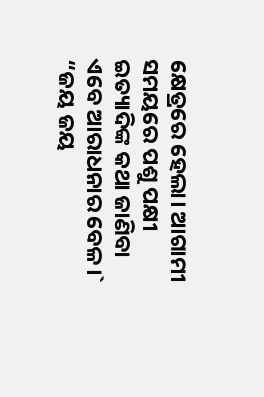କ୍ଷେତ୍ରରେ ହେଲା। ଆଗାମୀ ସମୟରେ ପଶୁ ପକ୍ଷୀ ଇତ୍ୟାଦିଙ୍କ କଥା ଜାଣିବା ଏବେ ଆରାଧନାର ବେଳ।`
“ଜୟ ଜୟ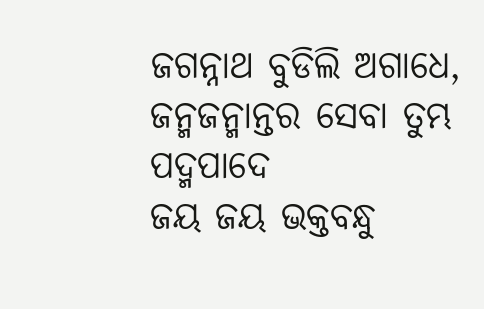ଜଗନ୍ନାଥ ବୁଡିଲି ଅଗାଧେ,
ଜନ୍ମଜନ୍ମାନ୍ତର ସେବା ତୁମ୍ଭ ପଦ୍ମପାଦେ
ଜୟ ଜୟ ଭକ୍ତବନ୍ଧୁ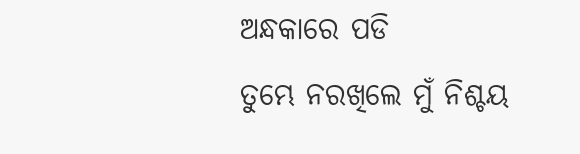ଅନ୍ଧକାରେ ପଡି
ତୁମ୍ଭେ ନରଖିଲେ ମୁଁ ନିଶ୍ଚୟ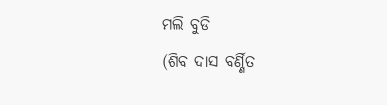ମଲି ବୁଡି
(ଶିବ ଦାସ ବର୍ଣ୍ଣିତ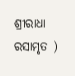ଶ୍ରୀରାଧା ରସାମୃତ )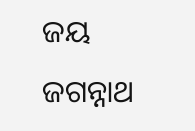ଜୟ ଜଗନ୍ନାଥ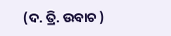(ଦ. ତ୍ରି. ଉବାଚ )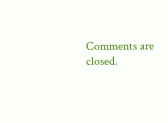Comments are closed.